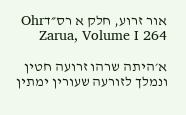אור זרוע, חלק א רס״דOhr Zarua, Volume I 264

א׳היתה שרהו זרועה חטין ונמלך לזורעה שעורין ימתין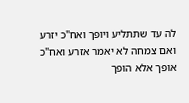לה עד שתתליע ויופך ואח"כ יזרע ואם צמחה לא יאמר אזרע ואח"כ אופך אלא הופך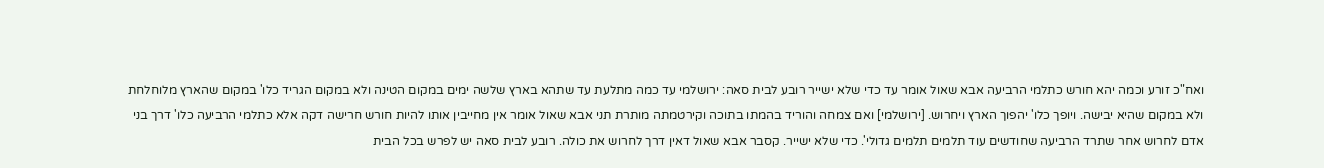ואח"כ זורע וכמה יהא חורש כתלמי הרביעה אבא שאול אומר עד כדי שלא ישייר רובע לבית סאה: ירושלמי עד כמה מתלעת עד שתהא בארץ שלשה ימים במקום הטינה ולא במקום הגריד כלו' במקום שהארץ מלוחלחת ולא במקום שהיא יבישה. ויופך כלו' יהפוך הארץ ויחרוש. [ירושלמי] ואם צמחה והוריד בהמתו בתוכה וקירטמתה מותרת תני אבא שאול אומר אין מחייבין אותו להיות חורש חרישה דקה אלא כתלמי הרביעה כלו' דרך בני אדם לחרוש אחר שתרד הרביעה שחודשים עוד תלמים תלמים גדולי'. כדי שלא ישייר. קסבר אבא שאול דאין דרך לחרוש את כולה. רובע לבית סאה יש לפרש בכל הבית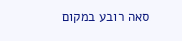סאה רובע במקום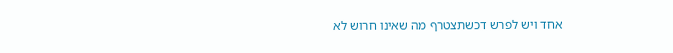אחד ויש לפרש דכשתצטרף מה שאינו חרוש לא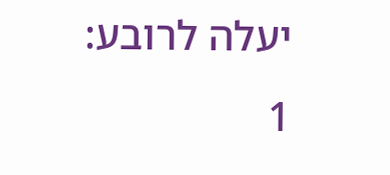יעלה לרובע:
1